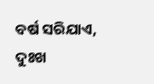ବର୍ଷ ସରିଯାଏ, ଦୁଃଖ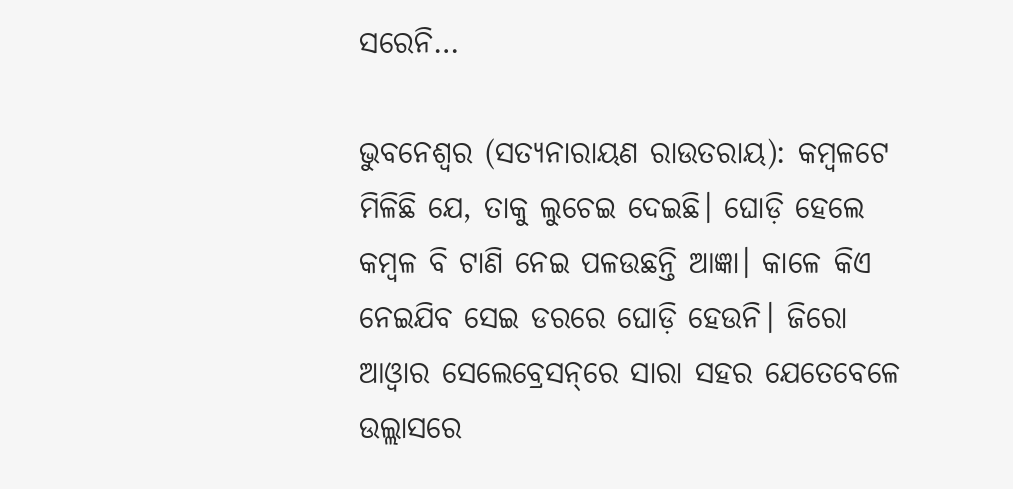ସରେନି…

ଭୁବନେଶ୍ୱର (ସତ୍ୟନାରାୟଣ ରାଉତରାୟ): କମ୍ବଳଟେ ମିଳିଛି ଯେ, ତାକୁ ଲୁଚେଇ ଦେଇଛି। ଘୋଡ଼ି ହେଲେ କମ୍ବଳ ବି ଟାଣି ନେଇ ପଳଉଛନ୍ତି ଆଜ୍ଞା। କାଳେ କିଏ ନେଇଯିବ ସେଇ ଡରରେ ଘୋଡ଼ି ହେଉନି। ଜିରୋ ଆଓ୍ଵାର ସେଲେବ୍ରେସନ୍‌ରେ ସାରା ସହର ଯେତେବେଳେ ଉଲ୍ଲାସରେ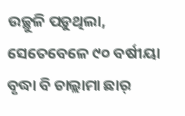ଉଚ୍ଛୁଳି ପଡ଼ୁଥିଲା, ସେତେବେଳେ ୯୦ ବର୍ଷୀୟା ବୃଦ୍ଧା ବି ଚାଲ୍ଲାମା ଛାର୍‌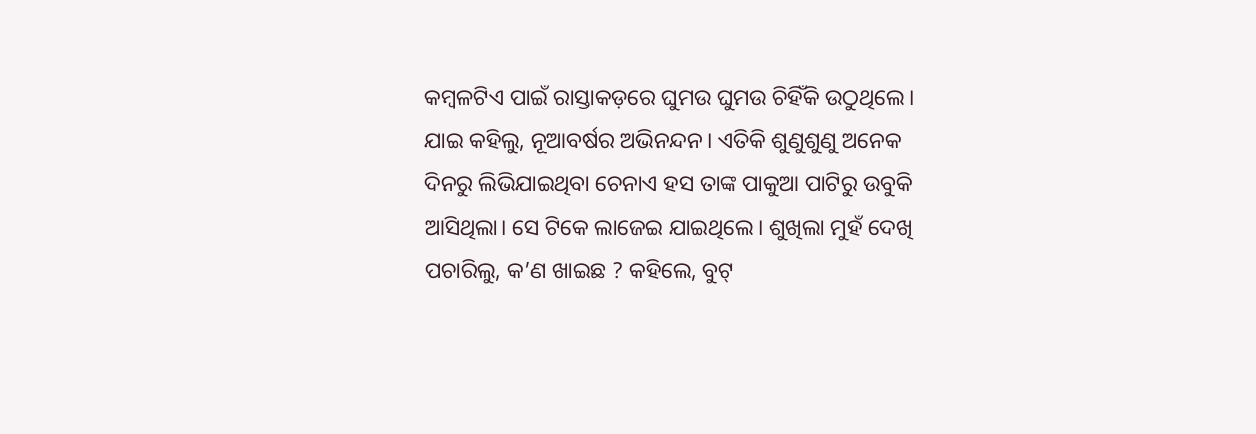କମ୍ବଳଟିଏ ପାଇଁ ରାସ୍ତାକଡ଼ରେ ଘୁମଉ ଘୁମଉ ଚିହିଁକି ଉଠୁଥିଲେ। ଯାଇ କହିଲୁ, ନୂଆବର୍ଷର ଅଭିନନ୍ଦନ। ଏତିକି ଶୁଣୁଶୁଣୁ ଅନେକ ଦିନରୁ ଲିଭିଯାଇଥିବା ଚେନାଏ ହସ ତାଙ୍କ ପାକୁଆ ପାଟିରୁ ଉବୁକି ଆସିଥିଲା। ସେ ଟିକେ ଲାଜେଇ ଯାଇଥିଲେ। ଶୁଖିଲା ମୁହଁ ଦେଖି ପଚାରିଲୁ, କ’ଣ ଖାଇଛ ? କହିଲେ, ବୁଟ୍‌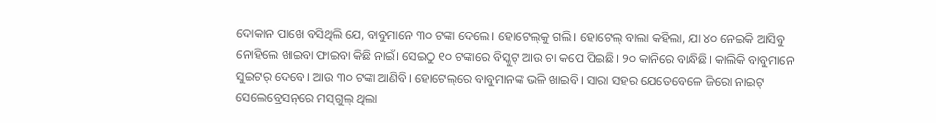ଦୋକାନ ପାଖେ ବସିଥିଲି ଯେ, ବାବୁମାନେ ୩୦ ଟଙ୍କା ଦେଲେ। ହୋଟେଲ୍‌କୁ ଗଲି। ହୋଟେଲ୍‌ ବାଲା କହିଲା, ଯା ୪୦ ନେଇକି ଆସିବୁ ନୋହିଲେ ଖାଇବା ଫାଇବା କିଛି ନାଇଁ। ସେଇଠୁ ୧୦ ଟଙ୍କାରେ ବିସ୍କୁଟ୍‌ ଆଉ ଚା କପେ ପିଇଛି। ୨୦ କାନିରେ ବାନ୍ଧିଛି। କାଲିକି ବାବୁମାନେ ସୁଇଟର୍‌ ଦେବେ। ଆଉ ୩୦ ଟଙ୍କା ଆଣିବି। ହୋଟେଲ୍‌ରେ ବାବୁମାନଙ୍କ ଭଳି ଖାଇବି। ସାରା ସହର ଯେତେବେଳେ ଜିରୋ ନାଇଟ୍‌ ସେଲେବ୍ରେସନ୍‌ରେ ମସ୍‌ଗୁଲ୍‌ ଥିଲା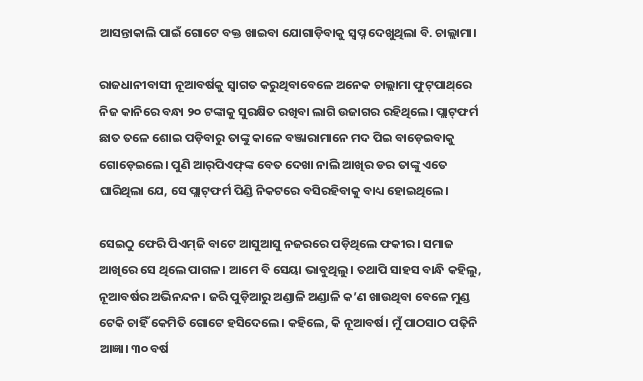ଆସନ୍ତାକାଲି ପାଇଁ ଗୋଟେ ବକ୍ତ ଖାଇବା ଯୋଗାଡ଼ିବାକୁ ସ୍ୱପ୍ନ ଦେଖୁଥିଲା ବି. ଚାଲ୍ଲାମା।

ରାଜଧାନୀବାସୀ ନୂଆବର୍ଷକୁ ସ୍ୱାଗତ କରୁଥିବାବେଳେ ଅନେକ ଚାଲ୍ଲାମା ଫୁଟ୍‌ପାଥ୍‌ରେ ନିଜ କାନିରେ ବନ୍ଧା ୨୦ ଟଙ୍କାକୁ ସୁରକ୍ଷିତ ରଖିବା ଲାଗି ଉଜାଗର ରହିଥିଲେ। ପ୍ଲାଟ୍‌ଫର୍ମ ଛାତ ତଳେ ଶୋଇ ପଡ଼ିବାରୁ ତାଙ୍କୁ କାଳେ ବଞ୍ଜାରାମାନେ ମଦ ପିଇ ବାଡ଼େଇବାକୁ ଗୋଡ଼େଇଲେ। ପୁଣି ଆର୍‌ପିଏଫ୍‌ଙ୍କ ବେତ ଦେଖା ନାଲି ଆଖିର ଡର ତାଙ୍କୁ ଏତେ ଘାରିଥିଲା ଯେ, ସେ ପ୍ଲାଟ୍‌ଫର୍ମ ପିଣ୍ଡି ନିକଟରେ ବସିରହିବାକୁ ବାଧ୍ୟ ହୋଇଥିଲେ।

ସେଇଠୁ ଫେରି ପିଏମ୍‌ଜି ବାଟେ ଆସୁଆସୁ ନଜରରେ ପଡ଼ିଥିଲେ ଫକୀର। ସମାଜ ଆଖିରେ ସେ ଥିଲେ ପାଗଳ। ଆମେ ବି ସେୟା ଭାବୁଥିଲୁ। ତଥାପି ସାହସ ବାନ୍ଧି କହିଲୁ, ନୂଆବର୍ଷର ଅଭିନନ୍ଦନ। ଜରି ପୁଡ଼ିଆରୁ ଅଣ୍ଡାଳି ଅଣ୍ଡାଳି କ’ଣ ଖାଉଥିବା ବେଳେ ମୁଣ୍ଡ ଟେକି ଚାହିଁ କେମିତି ଗୋଟେ ହସିଦେଲେ। କହିଲେ, କି ନୂଆବର୍ଷ। ମୁଁ ପାଠସାଠ ପଢ଼ିନି ଆଜ୍ଞା। ୩୦ ବର୍ଷ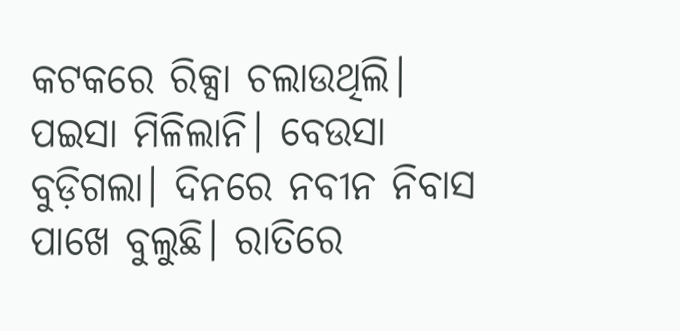କଟକରେ ରିକ୍ସା ଚଲାଉଥିଲି। ପଇସା ମିଳିଲାନି। ବେଉସା ବୁଡ଼ିଗଲା। ଦିନରେ ନବୀନ ନିବାସ ପାଖେ ବୁଲୁଛି। ରାତିରେ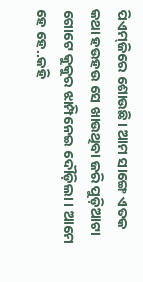ପିଏମ୍‌ଜିରେ ଶୋଉଛି। ଆମ ସାଙ୍ଗେ ଏତକ କଥା ହଉହଉ ସେ ଖାଉଥିବା ଜରି ପୁଡ଼ିଆଟା ଗୋଟେ କୁକୁର ଝାମ୍ପିନେଇ ଦୌଡ଼ିଲା। ଆମେ ହେ ହେ..କହି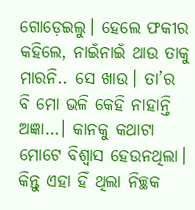ଗୋଡ଼େଇଲୁ। ହେଲେ ଫକୀର କହିଲେ, ନାଇଁନାଇଁ ଥାଉ ତାକୁ ମାରନି.. ସେ ଖାଉ। ତା’ର ବି ମୋ ଭଳି କେହି ନାହାନ୍ତି ଅଜ୍ଞା…। କାନକୁ କଥାଟା ମୋଟେ ବିଶ୍ୱାସ ହେଉନଥିଲା। କିନ୍ତୁ ଏହା ହିଁ ଥିଲା ନିଚ୍ଛକ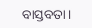ବାସ୍ତବତା।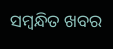ସମ୍ବନ୍ଧିତ ଖବର